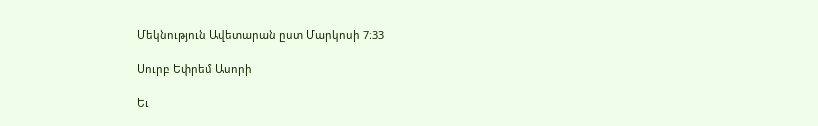Մեկնություն Ավետարան ըստ Մարկոսի 7։33

Սուրբ Եփրեմ Ասորի

Եւ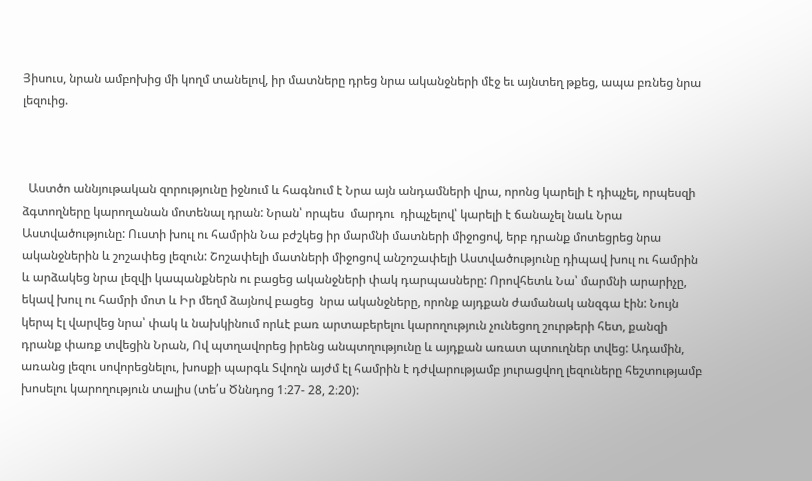Յիսուս, նրան ամբոխից մի կողմ տանելով, իր մատները դրեց նրա ականջների մէջ եւ այնտեղ թքեց, ապա բռնեց նրա լեզուից.



  Աստծո աննյութական զորությունը իջնում և հագնում է Նրա այն անդամների վրա, որոնց կարելի է դիպչել, որպեսզի ձգտողները կարողանան մոտենալ դրան: Նրան՝ որպես  մարդու  դիպչելով՝ կարելի է ճանաչել նաև Նրա Աստվածությունը: Ուստի խուլ ու համրին Նա բժշկեց իր մարմնի մատների միջոցով, երբ դրանք մոտեցրեց նրա ականջներին և շոշափեց լեզուն: Շոշափելի մատների միջոցով անշոշափելի Աստվածությունը դիպավ խուլ ու համրին և արձակեց նրա լեզվի կապանքներն ու բացեց ականջների փակ դարպասները: Որովհետև Նա՝ մարմնի արարիչը, եկավ խուլ ու համրի մոտ և Իր մեղմ ձայնով բացեց  նրա ականջները, որոնք այդքան ժամանակ անզգա էին: Նույն կերպ էլ վարվեց նրա՝ փակ և նախկինում որևէ բառ արտաբերելու կարողություն չունեցող շուրթերի հետ, քանզի դրանք փառք տվեցին Նրան, Ով պտղավորեց իրենց անպտղությունը և այդքան առատ պտուղներ տվեց: Ադամին, առանց լեզու սովորեցնելու, խոսքի պարգև Տվողն այժմ էլ համրին է դժվարությամբ յուրացվող լեզուները հեշտությամբ խոսելու կարողություն տալիս (տե՛ս Ծննդոց 1։27- 28, 2։20):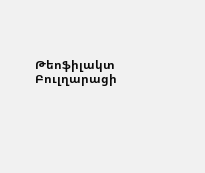Թեոֆիլակտ Բուլղարացի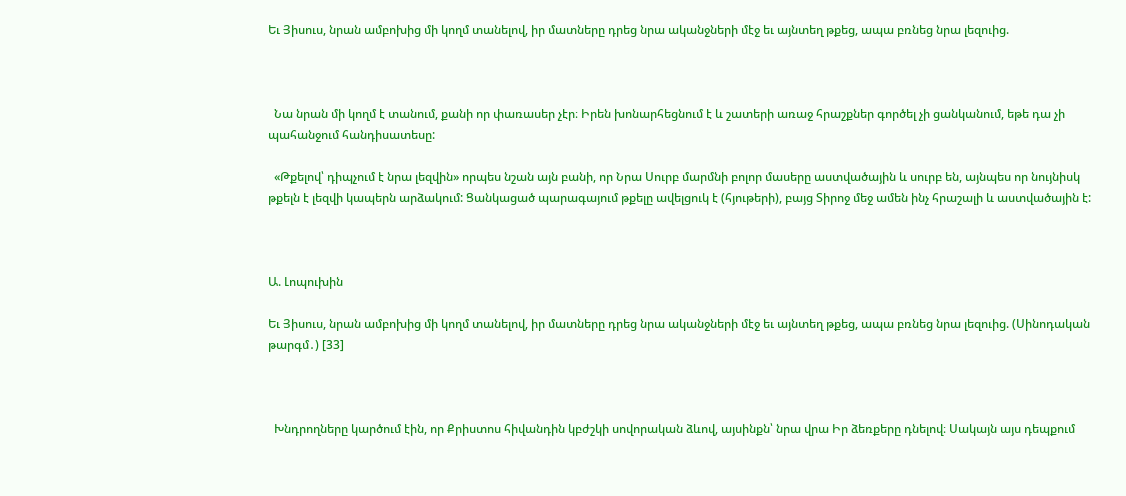Եւ Յիսուս, նրան ամբոխից մի կողմ տանելով, իր մատները դրեց նրա ականջների մէջ եւ այնտեղ թքեց, ապա բռնեց նրա լեզուից.



  Նա նրան մի կողմ է տանում, քանի որ փառասեր չէր։ Իրեն խոնարհեցնում է և շատերի առաջ հրաշքներ գործել չի ցանկանում, եթե դա չի պահանջում հանդիսատեսը:

  «Թքելով՝ դիպչում է նրա լեզվին» որպես նշան այն բանի, որ Նրա Սուրբ մարմնի բոլոր մասերը աստվածային և սուրբ են, այնպես որ նույնիսկ թքելն է լեզվի կապերն արձակում: Ցանկացած պարագայում թքելը ավելցուկ է (հյութերի), բայց Տիրոջ մեջ ամեն ինչ հրաշալի և աստվածային է:



Ա. Լոպուխին

Եւ Յիսուս, նրան ամբոխից մի կողմ տանելով, իր մատները դրեց նրա ականջների մէջ եւ այնտեղ թքեց, ապա բռնեց նրա լեզուից. (Սինոդական թարգմ․) [33]



  Խնդրողները կարծում էին, որ Քրիստոս հիվանդին կբժշկի սովորական ձևով, այսինքն՝ նրա վրա Իր ձեռքերը դնելով։ Սակայն այս դեպքում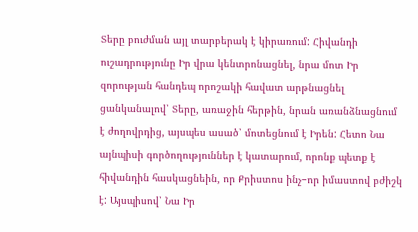Տերը բուժման այլ տարբերակ է կիրառում: Հիվանդի ուշադրությունը Իր վրա կենտրոնացնել, նրա մոտ Իր զորության հանդեպ որոշակի հավատ արթնացնել ցանկանալով՝ Տերը, առաջին հերթին, նրան առանձնացնում է ժողովրդից, այսպես ասած՝ մոտեցնում է Իրեն: Հետո Նա այնպիսի գործողություններ է կատարում, որոնք պետք է հիվանդին հասկացնեին, որ Քրիստոս ինչ−որ իմաստով բժիշկ է: Այսպիսով՝ Նա Իր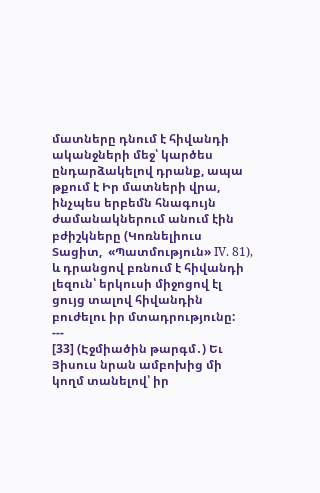մատները դնում է հիվանդի ականջների մեջ՝ կարծես ընդարձակելով դրանք, ապա թքում է Իր մատների վրա, ինչպես երբեմն հնագույն ժամանակներում անում էին բժիշկները (Կոռնելիուս Տացիտ,  «Պատմություն» IV. 81), և դրանցով բռնում է հիվանդի լեզուն՝ երկուսի միջոցով էլ ցույց տալով հիվանդին բուժելու իր մտադրությունը:
---
[33] (Էջմիածին թարգմ․) Եւ Յիսուս նրան ամբոխից մի կողմ տանելով՝ իր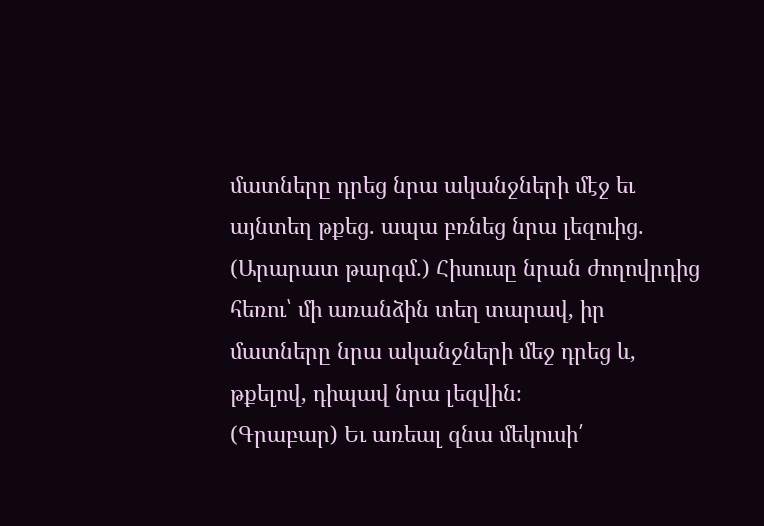մատները դրեց նրա ականջների մէջ եւ այնտեղ թքեց. ապա բռնեց նրա լեզուից.
(Արարատ թարգմ․) Հիսուսը նրան ժողովրդից հեռու՝ մի առանձին տեղ տարավ, իր մատները նրա ականջների մեջ դրեց և, թքելով, դիպավ նրա լեզվին։
(Գրաբար) Եւ առեալ զնա մեկուսի՛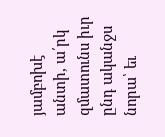յամբոխէ անտի, ա՛րկ զմատունս իւր ընդ ականջս նորա՝ եւ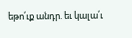եթո՛ւք անդր. եւ կալա՛ւ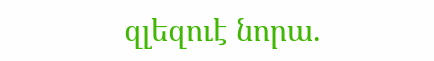զլեզուէ նորա.